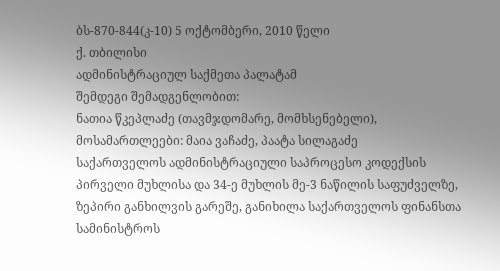ბს-870-844(კ-10) 5 ოქტომბერი, 2010 წელი
ქ. თბილისი
ადმინისტრაციულ საქმეთა პალატამ
შემდეგი შემადგენლობით:
ნათია წკეპლაძე (თავმჯდომარე, მომხსენებელი),
მოსამართლეები: მაია ვაჩაძე, პაატა სილაგაძე
საქართველოს ადმინისტრაციული საპროცესო კოდექსის პირველი მუხლისა და 34-ე მუხლის მე-3 ნაწილის საფუძველზე, ზეპირი განხილვის გარეშე, განიხილა საქართველოს ფინანსთა სამინისტროს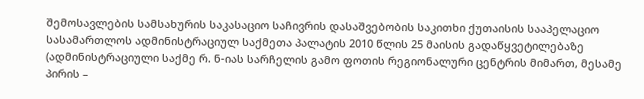შემოსავლების სამსახურის საკასაციო საჩივრის დასაშვებობის საკითხი ქუთაისის სააპელაციო სასამართლოს ადმინისტრაციულ საქმეთა პალატის 2010 წლის 25 მაისის გადაწყვეტილებაზე (ადმინისტრაციული საქმე რ. ნ-იას სარჩელის გამო ფოთის რეგიონალური ცენტრის მიმართ, მესამე პირის –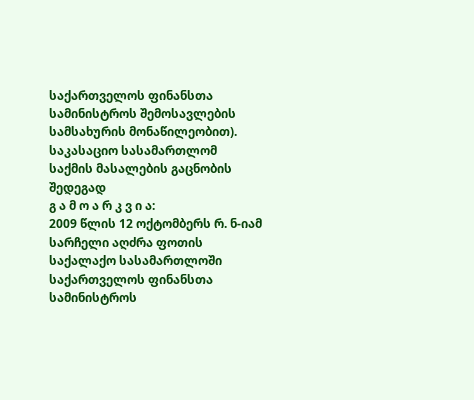საქართველოს ფინანსთა სამინისტროს შემოსავლების სამსახურის მონაწილეობით).
საკასაციო სასამართლომ საქმის მასალების გაცნობის შედეგად
გ ა მ ო ა რ კ ვ ი ა:
2009 წლის 12 ოქტომბერს რ. ნ-იამ სარჩელი აღძრა ფოთის საქალაქო სასამართლოში საქართველოს ფინანსთა სამინისტროს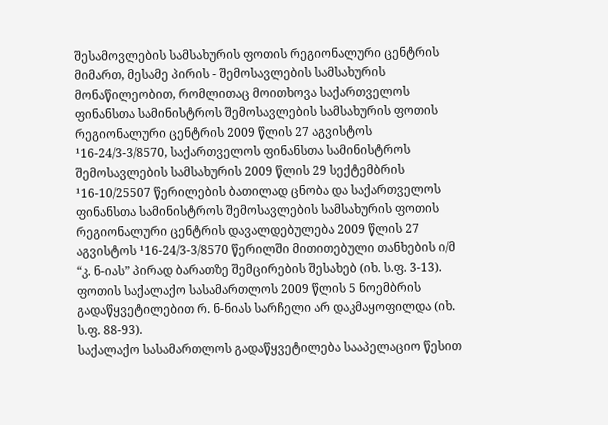შესამოვლების სამსახურის ფოთის რეგიონალური ცენტრის მიმართ, მესამე პირის - შემოსავლების სამსახურის მონაწილეობით, რომლითაც მოითხოვა საქართველოს ფინანსთა სამინისტროს შემოსავლების სამსახურის ფოთის რეგიონალური ცენტრის 2009 წლის 27 აგვისტოს ¹16-24/3-3/8570, საქართველოს ფინანსთა სამინისტროს შემოსავლების სამსახურის 2009 წლის 29 სექტემბრის ¹16-10/25507 წერილების ბათილად ცნობა და საქართველოს ფინანსთა სამინისტროს შემოსავლების სამსახურის ფოთის რეგიონალური ცენტრის დავალდებულება 2009 წლის 27 აგვისტოს ¹16-24/3-3/8570 წერილში მითითებული თანხების ი/მ “კ. ნ-იას” პირად ბარათზე შემცირების შესახებ (იხ. ს.ფ. 3-13).
ფოთის საქალაქო სასამართლოს 2009 წლის 5 ნოემბრის გადაწყვეტილებით რ. ნ-ნიას სარჩელი არ დაკმაყოფილდა (იხ. ს.ფ. 88-93).
საქალაქო სასამართლოს გადაწყვეტილება სააპელაციო წესით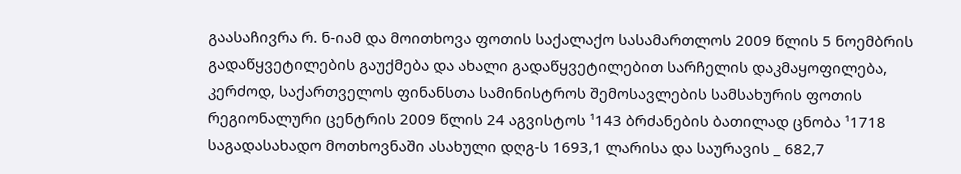გაასაჩივრა რ. ნ-იამ და მოითხოვა ფოთის საქალაქო სასამართლოს 2009 წლის 5 ნოემბრის გადაწყვეტილების გაუქმება და ახალი გადაწყვეტილებით სარჩელის დაკმაყოფილება, კერძოდ, საქართველოს ფინანსთა სამინისტროს შემოსავლების სამსახურის ფოთის რეგიონალური ცენტრის 2009 წლის 24 აგვისტოს ¹143 ბრძანების ბათილად ცნობა ¹1718 საგადასახადო მოთხოვნაში ასახული დღგ-ს 1693,1 ლარისა და საურავის _ 682,7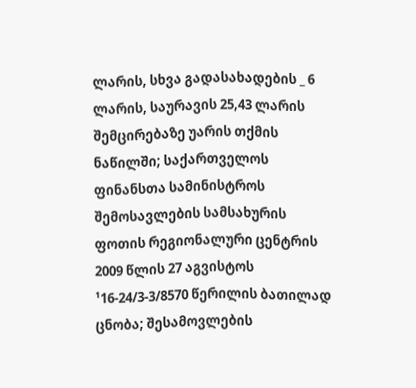ლარის, სხვა გადასახადების _ 6 ლარის, საურავის 25,43 ლარის შემცირებაზე უარის თქმის ნაწილში; საქართველოს ფინანსთა სამინისტროს შემოსავლების სამსახურის ფოთის რეგიონალური ცენტრის 2009 წლის 27 აგვისტოს ¹16-24/3-3/8570 წერილის ბათილად ცნობა; შესამოვლების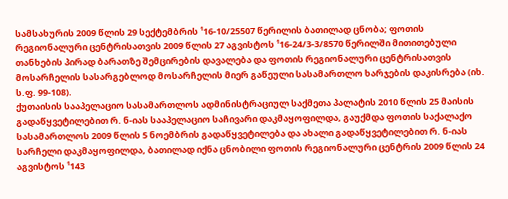სამსახურის 2009 წლის 29 სექტემბრის ¹16-10/25507 წერილის ბათილად ცნობა; ფოთის რეგიონალური ცენტრისათვის 2009 წლის 27 აგვისტოს ¹16-24/3-3/8570 წერილში მითითებული თანხების პირად ბარათზე შემცირების დავალება და ფოთის რეგიონალური ცენტრისათვის მოსარჩელის სასარგებლოდ მოსარჩელის მიერ გაწეული სასამართლო ხარჯების დაკისრება (იხ. ს.ფ. 99-108).
ქუთაისის სააპელაციო სასამართლოს ადმინისტრაციულ საქმეთა პალატის 2010 წლის 25 მაისის გადაწყვეტილებით რ. ნ-იას სააპელაციო საჩივარი დაკმაყოფილდა, გაუქმდა ფოთის საქალაქო სასამართლოს 2009 წლის 5 ნოემბრის გადაწყვეტილება და ახალი გადაწყვეტილებით რ. ნ-იას სარჩელი დაკმაყოფილდა, ბათილად იქნა ცნობილი ფოთის რეგიონალური ცენტრის 2009 წლის 24 აგვისტოს ¹143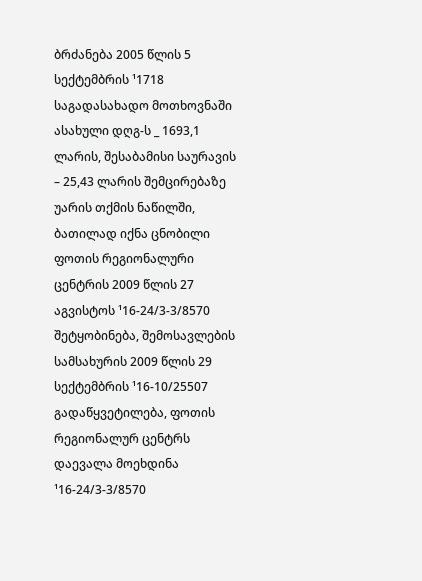ბრძანება 2005 წლის 5 სექტემბრის ¹1718 საგადასახადო მოთხოვნაში ასახული დღგ-ს _ 1693,1 ლარის, შესაბამისი საურავის – 25,43 ლარის შემცირებაზე უარის თქმის ნაწილში, ბათილად იქნა ცნობილი ფოთის რეგიონალური ცენტრის 2009 წლის 27 აგვისტოს ¹16-24/3-3/8570 შეტყობინება, შემოსავლების სამსახურის 2009 წლის 29 სექტემბრის ¹16-10/25507 გადაწყვეტილება, ფოთის რეგიონალურ ცენტრს დაევალა მოეხდინა ¹16-24/3-3/8570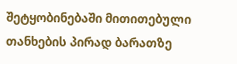შეტყობინებაში მითითებული თანხების პირად ბარათზე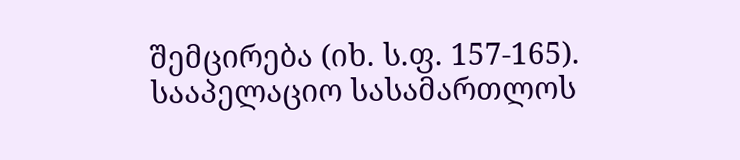შემცირება (იხ. ს.ფ. 157-165).
სააპელაციო სასამართლოს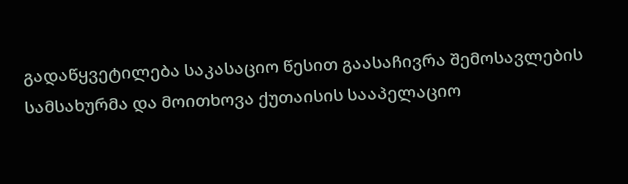გადაწყვეტილება საკასაციო წესით გაასაჩივრა შემოსავლების სამსახურმა და მოითხოვა ქუთაისის სააპელაციო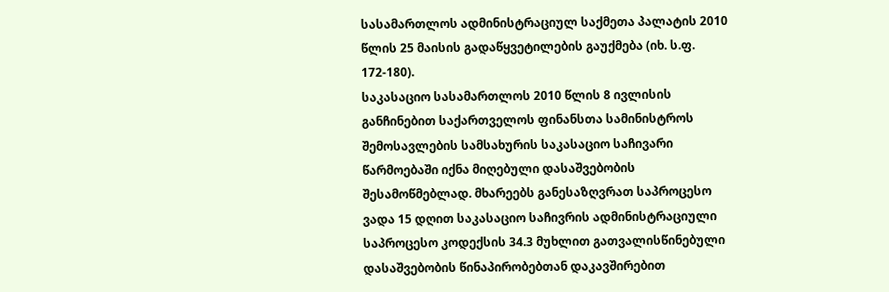სასამართლოს ადმინისტრაციულ საქმეთა პალატის 2010 წლის 25 მაისის გადაწყვეტილების გაუქმება (იხ. ს.ფ. 172-180).
საკასაციო სასამართლოს 2010 წლის 8 ივლისის განჩინებით საქართველოს ფინანსთა სამინისტროს შემოსავლების სამსახურის საკასაციო საჩივარი წარმოებაში იქნა მიღებული დასაშვებობის შესამოწმებლად. მხარეებს განესაზღვრათ საპროცესო ვადა 15 დღით საკასაციო საჩივრის ადმინისტრაციული საპროცესო კოდექსის 34.3 მუხლით გათვალისწინებული დასაშვებობის წინაპირობებთან დაკავშირებით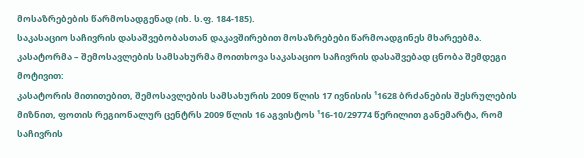მოსაზრებების წარმოსადგენად (იხ. ს.ფ. 184-185).
საკასაციო საჩივრის დასაშვებობასთან დაკავშირებით მოსაზრებები წარმოადგინეს მხარეებმა.
კასატორმა – შემოსავლების სამსახურმა მოითხოვა საკასაციო საჩივრის დასაშვებად ცნობა შემდეგი მოტივით:
კასატორის მითითებით, შემოსავლების სამსახურის 2009 წლის 17 ივნისის ¹1628 ბრძანების შესრულების მიზნით, ფოთის რეგიონალურ ცენტრს 2009 წლის 16 აგვისტოს ¹16-10/29774 წერილით განემარტა, რომ საჩივრის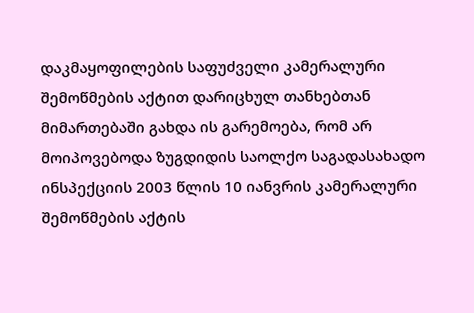დაკმაყოფილების საფუძველი კამერალური შემოწმების აქტით დარიცხულ თანხებთან მიმართებაში გახდა ის გარემოება, რომ არ მოიპოვებოდა ზუგდიდის საოლქო საგადასახადო ინსპექციის 2003 წლის 10 იანვრის კამერალური შემოწმების აქტის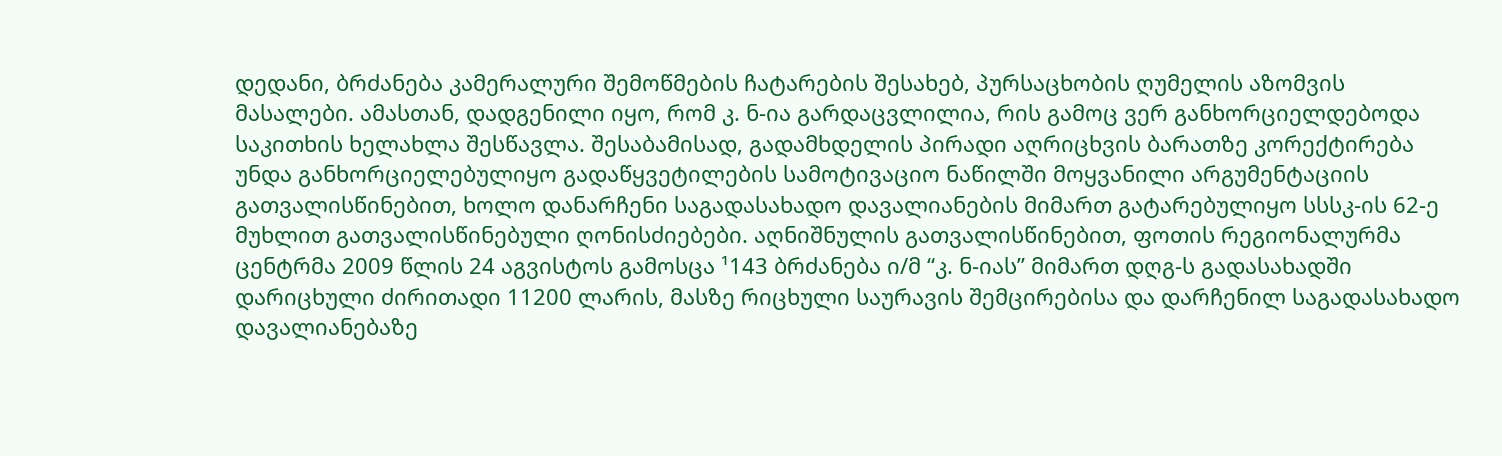დედანი, ბრძანება კამერალური შემოწმების ჩატარების შესახებ, პურსაცხობის ღუმელის აზომვის მასალები. ამასთან, დადგენილი იყო, რომ კ. ნ-ია გარდაცვლილია, რის გამოც ვერ განხორციელდებოდა საკითხის ხელახლა შესწავლა. შესაბამისად, გადამხდელის პირადი აღრიცხვის ბარათზე კორექტირება უნდა განხორციელებულიყო გადაწყვეტილების სამოტივაციო ნაწილში მოყვანილი არგუმენტაციის გათვალისწინებით, ხოლო დანარჩენი საგადასახადო დავალიანების მიმართ გატარებულიყო სსსკ-ის 62-ე მუხლით გათვალისწინებული ღონისძიებები. აღნიშნულის გათვალისწინებით, ფოთის რეგიონალურმა ცენტრმა 2009 წლის 24 აგვისტოს გამოსცა ¹143 ბრძანება ი/მ “კ. ნ-იას” მიმართ დღგ-ს გადასახადში დარიცხული ძირითადი 11200 ლარის, მასზე რიცხული საურავის შემცირებისა და დარჩენილ საგადასახადო დავალიანებაზე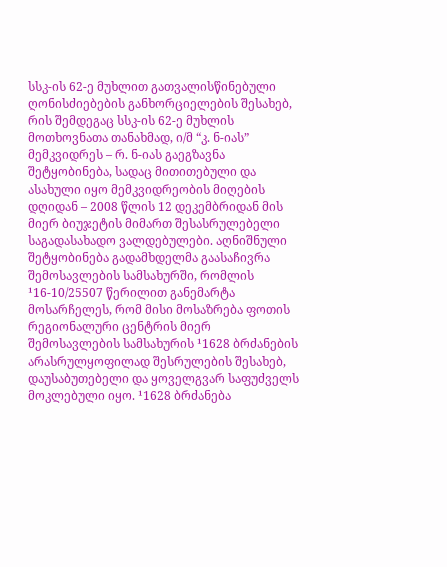სსკ-ის 62-ე მუხლით გათვალისწინებული ღონისძიებების განხორციელების შესახებ, რის შემდეგაც სსკ-ის 62-ე მუხლის მოთხოვნათა თანახმად, ი/მ “კ. ნ-იას” მემკვიდრეს – რ. ნ-იას გაეგზავნა შეტყობინება, სადაც მითითებული და ასახული იყო მემკვიდრეობის მიღების დღიდან – 2008 წლის 12 დეკემბრიდან მის მიერ ბიუჯეტის მიმართ შესასრულებელი საგადასახადო ვალდებულები. აღნიშნული შეტყობინება გადამხდელმა გაასაჩივრა შემოსავლების სამსახურში, რომლის ¹16-10/25507 წერილით განემარტა მოსარჩელეს, რომ მისი მოსაზრება ფოთის რეგიონალური ცენტრის მიერ შემოსავლების სამსახურის ¹1628 ბრძანების არასრულყოფილად შესრულების შესახებ, დაუსაბუთებელი და ყოველგვარ საფუძველს მოკლებული იყო. ¹1628 ბრძანება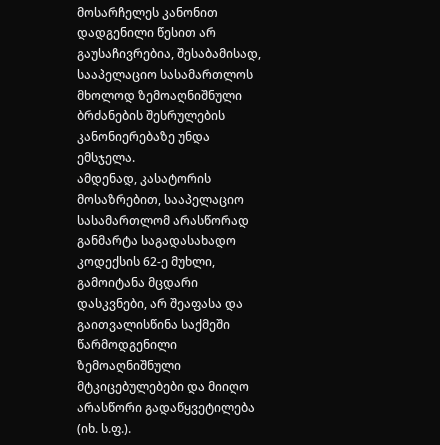მოსარჩელეს კანონით დადგენილი წესით არ გაუსაჩივრებია, შესაბამისად, სააპელაციო სასამართლოს მხოლოდ ზემოაღნიშნული ბრძანების შესრულების კანონიერებაზე უნდა ემსჯელა.
ამდენად, კასატორის მოსაზრებით, სააპელაციო სასამართლომ არასწორად განმარტა საგადასახადო კოდექსის 62-ე მუხლი, გამოიტანა მცდარი დასკვნები, არ შეაფასა და გაითვალისწინა საქმეში წარმოდგენილი ზემოაღნიშნული მტკიცებულებები და მიიღო არასწორი გადაწყვეტილება (იხ. ს.ფ.).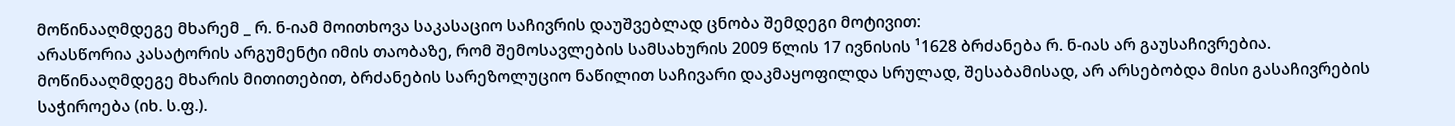მოწინააღმდეგე მხარემ _ რ. ნ-იამ მოითხოვა საკასაციო საჩივრის დაუშვებლად ცნობა შემდეგი მოტივით:
არასწორია კასატორის არგუმენტი იმის თაობაზე, რომ შემოსავლების სამსახურის 2009 წლის 17 ივნისის ¹1628 ბრძანება რ. ნ-იას არ გაუსაჩივრებია. მოწინააღმდეგე მხარის მითითებით, ბრძანების სარეზოლუციო ნაწილით საჩივარი დაკმაყოფილდა სრულად, შესაბამისად, არ არსებობდა მისი გასაჩივრების საჭიროება (იხ. ს.ფ.).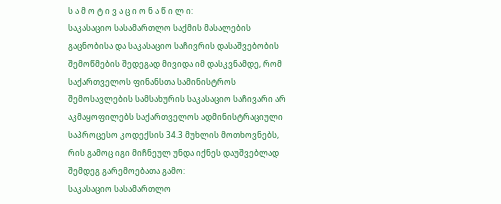ს ა მ ო ტ ი ვ ა ც ი ო ნ ა წ ი ლ ი:
საკასაციო სასამართლო საქმის მასალების გაცნობისა და საკასაციო საჩივრის დასაშვებობის შემოწმების შედეგად მივიდა იმ დასკვნამდე, რომ საქართველოს ფინანსთა სამინისტროს შემოსავლების სამსახურის საკასაციო საჩივარი არ აკმაყოფილებს საქართველოს ადმინისტრაციული საპროცესო კოდექსის 34.3 მუხლის მოთხოვნებს, რის გამოც იგი მიჩნეულ უნდა იქნეს დაუშვებლად შემდეგ გარემოებათა გამო:
საკასაციო სასამართლო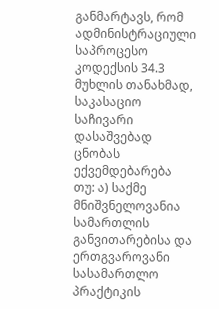განმარტავს, რომ ადმინისტრაციული საპროცესო კოდექსის 34.3 მუხლის თანახმად, საკასაციო საჩივარი დასაშვებად ცნობას ექვემდებარება თუ: ა) საქმე მნიშვნელოვანია სამართლის განვითარებისა და ერთგვაროვანი სასამართლო პრაქტიკის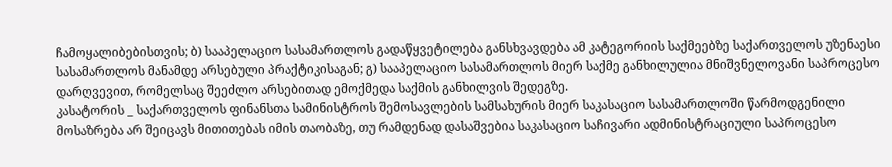ჩამოყალიბებისთვის; ბ) სააპელაციო სასამართლოს გადაწყვეტილება განსხვავდება ამ კატეგორიის საქმეებზე საქართველოს უზენაესი სასამართლოს მანამდე არსებული პრაქტიკისაგან; გ) სააპელაციო სასამართლოს მიერ საქმე განხილულია მნიშვნელოვანი საპროცესო დარღვევით, რომელსაც შეეძლო არსებითად ემოქმედა საქმის განხილვის შედეგზე.
კასატორის _ საქართველოს ფინანსთა სამინისტროს შემოსავლების სამსახურის მიერ საკასაციო სასამართლოში წარმოდგენილი მოსაზრება არ შეიცავს მითითებას იმის თაობაზე, თუ რამდენად დასაშვებია საკასაციო საჩივარი ადმინისტრაციული საპროცესო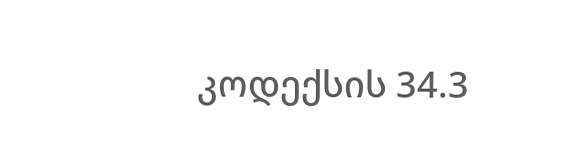კოდექსის 34.3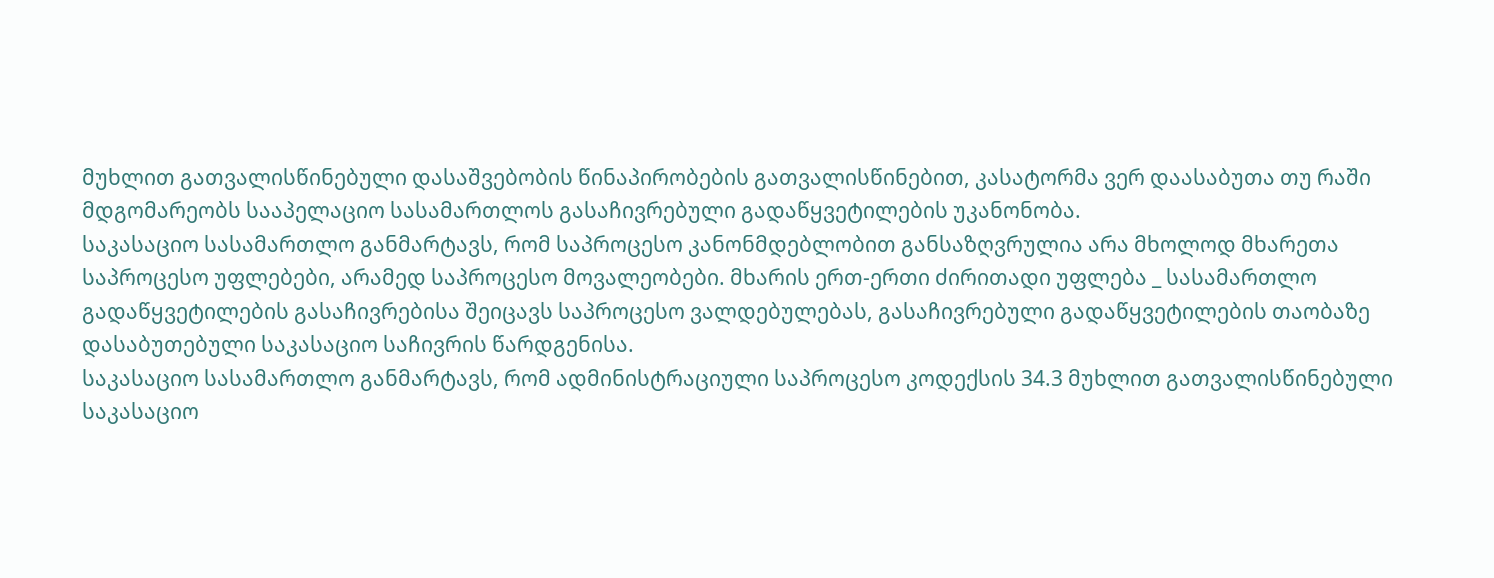მუხლით გათვალისწინებული დასაშვებობის წინაპირობების გათვალისწინებით, კასატორმა ვერ დაასაბუთა თუ რაში მდგომარეობს სააპელაციო სასამართლოს გასაჩივრებული გადაწყვეტილების უკანონობა.
საკასაციო სასამართლო განმარტავს, რომ საპროცესო კანონმდებლობით განსაზღვრულია არა მხოლოდ მხარეთა საპროცესო უფლებები, არამედ საპროცესო მოვალეობები. მხარის ერთ-ერთი ძირითადი უფლება _ სასამართლო გადაწყვეტილების გასაჩივრებისა შეიცავს საპროცესო ვალდებულებას, გასაჩივრებული გადაწყვეტილების თაობაზე დასაბუთებული საკასაციო საჩივრის წარდგენისა.
საკასაციო სასამართლო განმარტავს, რომ ადმინისტრაციული საპროცესო კოდექსის 34.3 მუხლით გათვალისწინებული საკასაციო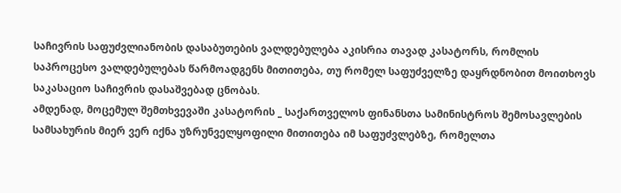საჩივრის საფუძვლიანობის დასაბუთების ვალდებულება აკისრია თავად კასატორს, რომლის საპროცესო ვალდებულებას წარმოადგენს მითითება, თუ რომელ საფუძველზე დაყრდნობით მოითხოვს საკასაციო საჩივრის დასაშვებად ცნობას.
ამდენად, მოცემულ შემთხვევაში კასატორის _ საქართველოს ფინანსთა სამინისტროს შემოსავლების სამსახურის მიერ ვერ იქნა უზრუნველყოფილი მითითება იმ საფუძვლებზე, რომელთა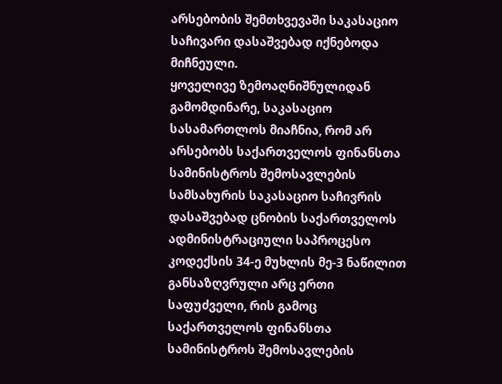არსებობის შემთხვევაში საკასაციო საჩივარი დასაშვებად იქნებოდა მიჩნეული.
ყოველივე ზემოაღნიშნულიდან გამომდინარე, საკასაციო სასამართლოს მიაჩნია, რომ არ არსებობს საქართველოს ფინანსთა სამინისტროს შემოსავლების სამსახურის საკასაციო საჩივრის დასაშვებად ცნობის საქართველოს ადმინისტრაციული საპროცესო კოდექსის 34-ე მუხლის მე-3 ნაწილით განსაზღვრული არც ერთი საფუძველი, რის გამოც საქართველოს ფინანსთა სამინისტროს შემოსავლების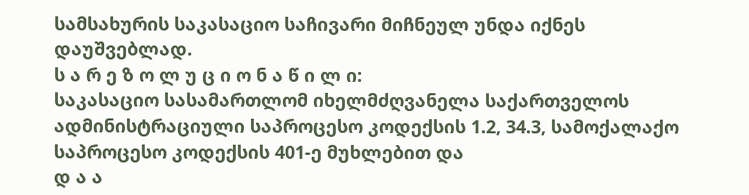სამსახურის საკასაციო საჩივარი მიჩნეულ უნდა იქნეს დაუშვებლად.
ს ა რ ე ზ ო ლ უ ც ი ო ნ ა წ ი ლ ი:
საკასაციო სასამართლომ იხელმძღვანელა საქართველოს ადმინისტრაციული საპროცესო კოდექსის 1.2, 34.3, სამოქალაქო საპროცესო კოდექსის 401-ე მუხლებით და
დ ა ა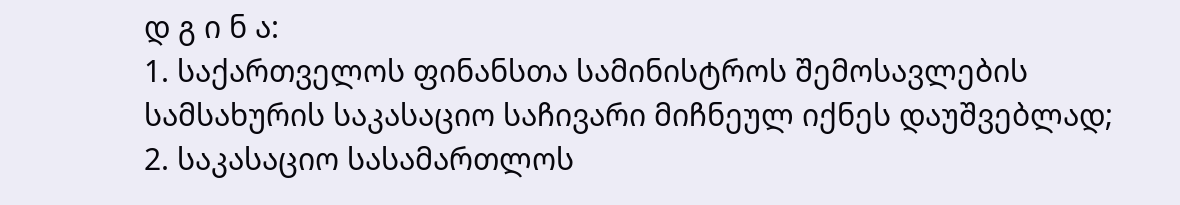დ გ ი ნ ა:
1. საქართველოს ფინანსთა სამინისტროს შემოსავლების სამსახურის საკასაციო საჩივარი მიჩნეულ იქნეს დაუშვებლად;
2. საკასაციო სასამართლოს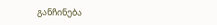განჩინება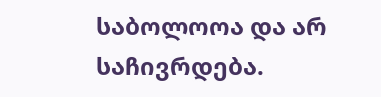საბოლოოა და არ საჩივრდება.